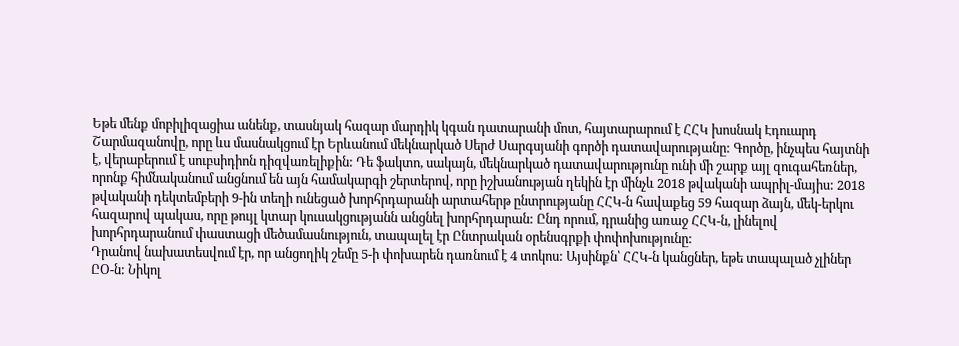Եթե մենք մոբիլիզացիա անենք, տասնյակ հազար մարդիկ կգան դատարանի մոտ, հայտարարում է ՀՀԿ խոսնակ Էդուարդ Շարմազանովը, որը ևս մասնակցում էր Երևանում մեկնարկած Սերժ Սարգսյանի գործի դատավարությանը: Գործը, ինչպես հայտնի է, վերաբերում է սուբսիդիոն դիզվառելիքին: Դե ֆակտո, սակայն, մեկնարկած դատավարությունը ունի մի շարք այլ զուգահեռներ, որոնք հիմնականում անցնում են այն համակարգի շերտերով, որը իշխանության ղեկին էր մինչև 2018 թվականի ապրիլ-մայիս: 2018 թվականի դեկտեմբերի 9-ին տեղի ունեցած խորհրդարանի արտահերթ ընտրությանը ՀՀԿ-ն հավաքեց 59 հազար ձայն, մեկ-երկու հազարով պակաս, որը թույլ կտար կուսակցությանն անցնել խորհրդարան: Ընդ որում, դրանից առաջ ՀՀԿ-ն, լինելով խորհրդարանում փաստացի մեծամասնություն, տապալել էր Ընտրական օրենսգրքի փոփոխությունը:
Դրանով նախատեսվում էր, որ անցողիկ շեմը 5-ի փոխարեն դառնում է 4 տոկոս: Այսինքն՝ ՀՀԿ-ն կանցներ, եթե տապալած չլիներ ԸՕ-ն: Նիկոլ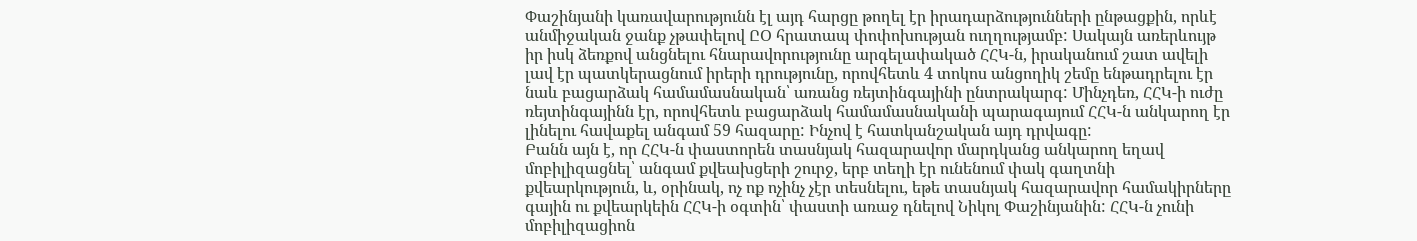Փաշինյանի կառավարությունն էլ այդ հարցը թողել էր իրադարձությունների ընթացքին, որևէ անմիջական ջանք չթափելով ԸՕ հրատապ փոփոխության ուղղությամբ: Սակայն առերևույթ իր իսկ ձեռքով անցնելու հնարավորությունը արգելափակած ՀՀԿ-ն, իրականում շատ ավելի լավ էր պատկերացնում իրերի դրությունը, որովհետև 4 տոկոս անցողիկ շեմը ենթադրելու էր նաև բացարձակ համամասնական՝ առանց ռեյտինգայինի ընտրակարգ: Մինչդեռ, ՀՀԿ-ի ուժը ռեյտինգայինն էր, որովհետև բացարձակ համամասնականի պարագայում ՀՀԿ-ն անկարող էր լինելու հավաքել անգամ 59 հազարը: Ինչով է հատկանշական այդ դրվագը:
Բանն այն է, որ ՀՀԿ-ն փաստորեն տասնյակ հազարավոր մարդկանց անկարող եղավ մոբիլիզացնել՝ անգամ քվեախցերի շուրջ, երբ տեղի էր ունենում փակ գաղտնի քվեարկություն, և, օրինակ, ոչ ոք ոչինչ չէր տեսնելու, եթե տասնյակ հազարավոր համակիրները գային ու քվեարկեին ՀՀԿ-ի օգտին՝ փաստի առաջ դնելով Նիկոլ Փաշինյանին: ՀՀԿ-ն չունի մոբիլիզացիոն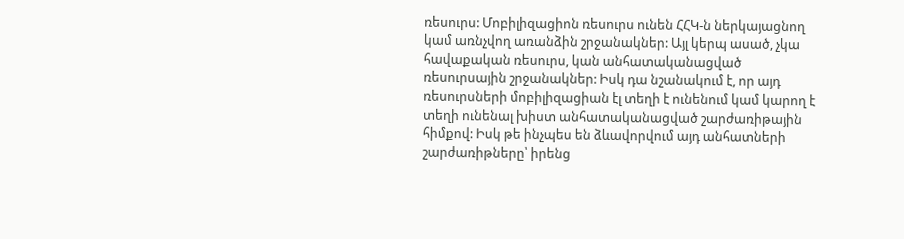ռեսուրս: Մոբիլիզացիոն ռեսուրս ունեն ՀՀԿ-ն ներկայացնող կամ առնչվող առանձին շրջանակներ: Այլ կերպ ասած, չկա հավաքական ռեսուրս, կան անհատականացված ռեսուրսային շրջանակներ: Իսկ դա նշանակում է, որ այդ ռեսուրսների մոբիլիզացիան էլ տեղի է ունենում կամ կարող է տեղի ունենալ խիստ անհատականացված շարժառիթային հիմքով: Իսկ թե ինչպես են ձևավորվում այդ անհատների շարժառիթները՝ իրենց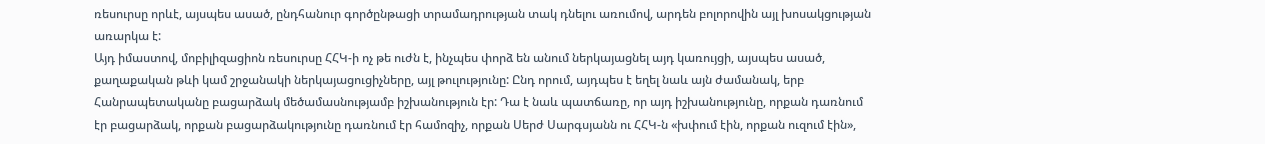ռեսուրսը որևէ, այսպես ասած, ընդհանուր գործընթացի տրամադրության տակ դնելու առումով, արդեն բոլորովին այլ խոսակցության առարկա է:
Այդ իմաստով, մոբիլիզացիոն ռեսուրսը ՀՀԿ-ի ոչ թե ուժն է, ինչպես փորձ են անում ներկայացնել այդ կառույցի, այսպես ասած, քաղաքական թևի կամ շրջանակի ներկայացուցիչները, այլ թուլությունը: Ընդ որում, այդպես է եղել նաև այն ժամանակ, երբ Հանրապետականը բացարձակ մեծամասնությամբ իշխանություն էր: Դա է նաև պատճառը, որ այդ իշխանությունը, որքան դառնում էր բացարձակ, որքան բացարձակությունը դառնում էր համոզիչ, որքան Սերժ Սարգսյանն ու ՀՀԿ-ն «խփում էին, որքան ուզում էին»,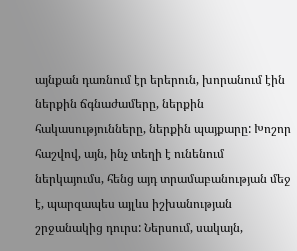այնքան դառնում էր երերուն, խորանում էին ներքին ճգնաժամերը, ներքին հակասությունները, ներքին պայքարը: Խոշոր հաշվով, այն, ինչ տեղի է ունենում ներկայումս, հենց այդ տրամաբանության մեջ է, պարզապես այլևս իշխանության շրջանակից դուրս: Ներսում, սակայն,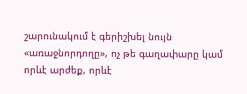շարունակում է գերիշխել նույն «առաջնորդողը», ոչ թե գաղափարը կամ որևէ արժեք, որևէ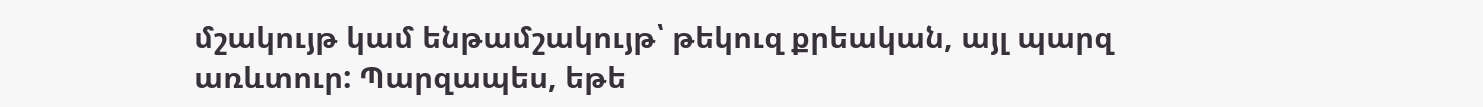մշակույթ կամ ենթամշակույթ՝ թեկուզ քրեական, այլ պարզ առևտուր: Պարզապես, եթե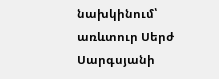նախկինում՝ առևտուր Սերժ Սարգսյանի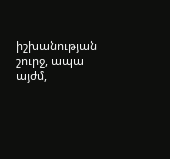իշխանության շուրջ, ապա այժմ,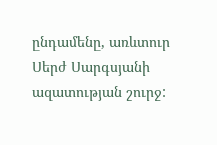ընդամենը, առևտուր Սերժ Սարգսյանի ազատության շուրջ: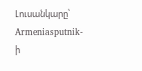Լուսանկարը՝ Armeniasputnik-ի